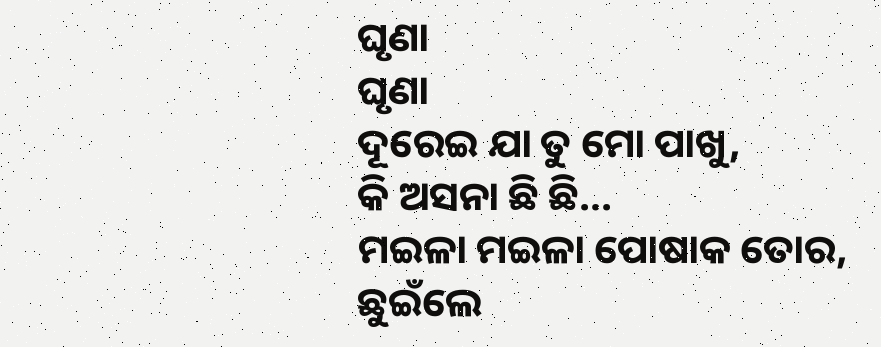ଘୃଣା
ଘୃଣା
ଦୂରେଇ ଯା ତୁ ମୋ ପାଖୁ,
କି ଅସନା ଛି ଛି...
ମଇଳା ମଇଳା ପୋଷାକ ତୋର,
ଛୁଇଁଲେ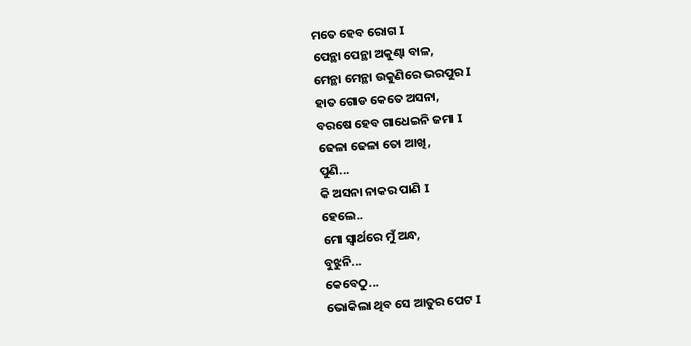ମତେ ହେବ ରୋଗ I
ପେନ୍ଥା ପେନ୍ଥା ଅକୁଣ୍ଢା ବାଳ,
ମେନ୍ଥା ମେନ୍ଥା ଉକୁଣିରେ ଭରପୁର I
ହାତ ଗୋଡ କେତେ ଅସନା,
ବରଷେ ହେବ ଗାଧେଇନି ଜମା I
ଢେଳା ଢେଳା ତୋ ଆଖି,
ପୁଣି...
କି ଅସନା ନାକର ପାଣି I
ହେଲେ..
ମୋ ସ୍ବାର୍ଥରେ ମୁଁ ଅନ୍ଧ,
ବୁଝୁନି...
କେବେଠୁ...
ଭୋକିଲା ଥିବ ସେ ଆତୁର ପେଟ I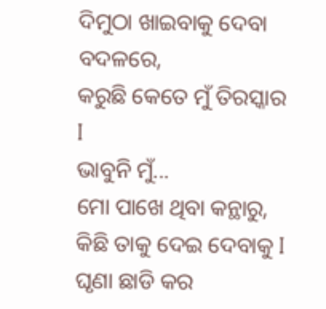ଦିମୁଠା ଖାଇବାକୁ ଦେବା ବଦଳରେ,
କରୁଛି କେତେ ମୁଁ ତିରସ୍କାର I
ଭାବୁନି ମୁଁ...
ମୋ ପାଖେ ଥିବା କନ୍ଥାରୁ,
କିଛି ତାକୁ ଦେଇ ଦେବାକୁ I
ଘୃଣା ଛାଡି କର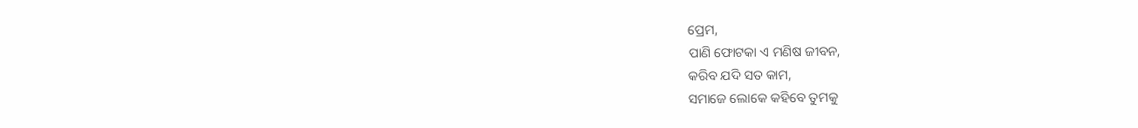ପ୍ରେମ,
ପାଣି ଫୋଟକା ଏ ମଣିଷ ଜୀବନ,
କରିବ ଯଦି ସତ କାମ,
ସମାଜେ ଲୋକେ କହିବେ ତୁମକୁ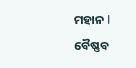ମହାନ I
ବୈଷ୍ଣବ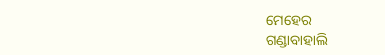ମେହେର
ଗଣ୍ଡାବାହାଲି